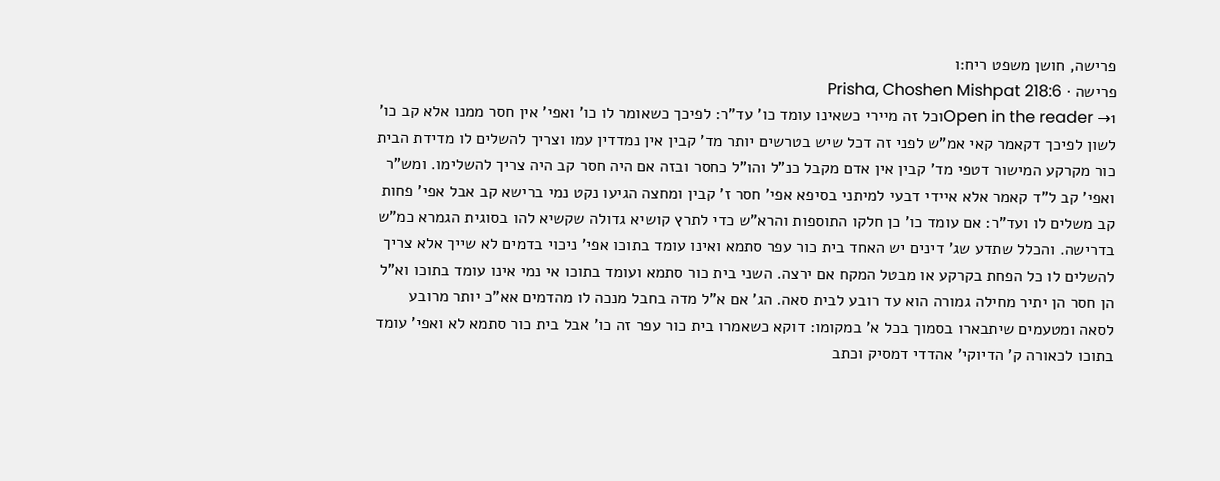פרישה, חושן משפט ריח:ו
פרישה · Prisha, Choshen Mishpat 218:6
Open in the reader →1וכל זה מיירי כשאינו עומד כו' עד"ר: לפיכך כשאומר לו כו' ואפי' אין חסר ממנו אלא קב כו' לשון לפיכך דקאמר קאי אמ"ש לפני זה דכל שיש בטרשים יותר מד' קבין אין נמדדין עמו וצריך להשלים לו מדידת הבית כור מקרקע המישור דטפי מד' קבין אין אדם מקבל כנ"ל והו"ל כחסר ובזה אם היה חסר קב היה צריך להשלימו. ומש"ר ואפי' קב ל"ד קאמר אלא איידי דבעי למיתני בסיפא אפי' חסר ז' קבין ומחצה הגיעו נקט נמי ברישא קב אבל אפי' פחות קב משלים לו ועד"ר: אם עומד כו' כן חלקו התוספות והרא"ש כדי לתרץ קושיא גדולה שקשיא להו בסוגית הגמרא כמ"ש בדרישה. והכלל שתדע שג' דינים יש האחד בית כור עפר סתמא ואינו עומד בתוכו אפי' ניכוי בדמים לא שייך אלא צריך להשלים לו כל הפחת בקרקע או מבטל המקח אם ירצה. השני בית כור סתמא ועומד בתוכו אי נמי אינו עומד בתוכו וא"ל הן חסר הן יתיר מחילה גמורה הוא עד רובע לבית סאה. הג' אם א"ל מדה בחבל מנכה לו מהדמים אא"כ יותר מרובע לסאה ומטעמים שיתבארו בסמוך בכל א' במקומו: דוקא כשאמרו בית כור עפר זה כו' אבל בית כור סתמא לא ואפי' עומד בתוכו לכאורה ק' הדיוקי' אהדדי דמסיק וכתב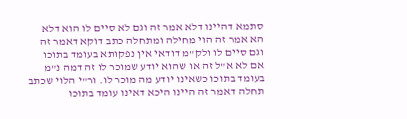סתמא דהיינו דלא אמר זה וגם לא סיים לו הוא דלא הא אמר זה הוי מחילה ומתחלה כתב דוקא דאמר זה וגם סיים לו ולק"מ דודאי אין נפקותא בעומד בתוכו אם לא א"ל זה או שהוא יודע שמוכר לו זה דמה נ"מ בעומד בתוכו כשאינו יודע מה מוכר לו. ור"י הלוי שכתב תחלה דאמר זה היינו היכא דאינו עומד בתוכו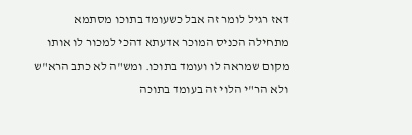דאז רגיל לומר זה אבל כשעומד בתוכו מסתמא מתחילה הכניס המוכר אדעתא דהכי למכור לו אותו מקום שמראה לו ועומד בתוכו. ומש"ה לא כתב הרא"ש ולא הר"י הלוי זה בעומד בתוכה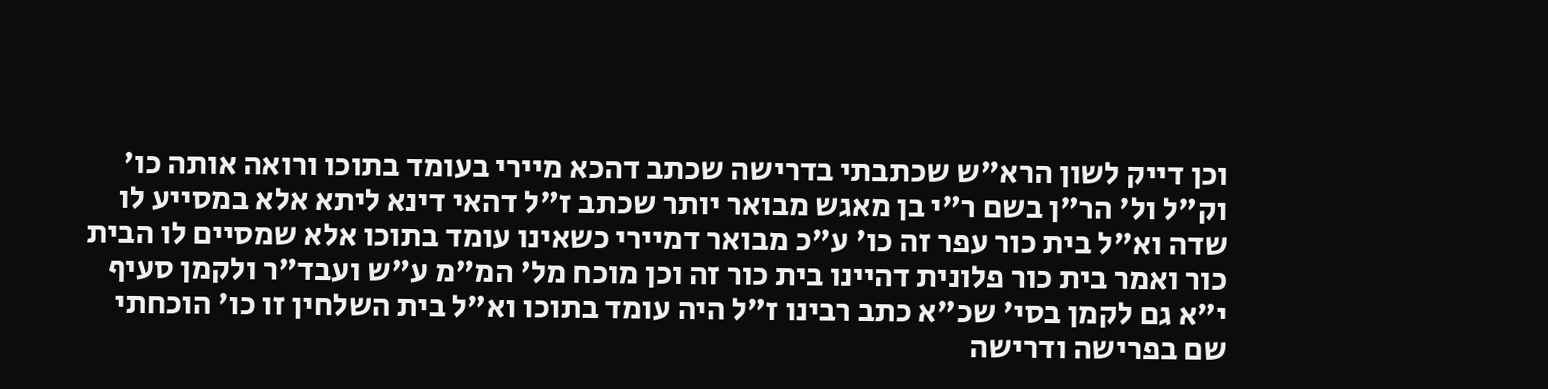וכן דייק לשון הרא"ש שכתבתי בדרישה שכתב דהכא מיירי בעומד בתוכו ורואה אותה כו' וק"ל ול' הר"ן בשם ר"י בן מאגש מבואר יותר שכתב ז"ל דהאי דינא ליתא אלא במסייע לו שדה וא"ל בית כור עפר זה כו' ע"כ מבואר דמיירי כשאינו עומד בתוכו אלא שמסיים לו הבית כור ואמר בית כור פלונית דהיינו בית כור זה וכן מוכח מל' המ"מ ע"ש ועבד"ר ולקמן סעיף י"א גם לקמן בסי' שכ"א כתב רבינו ז"ל היה עומד בתוכו וא"ל בית השלחין זו כו' הוכחתי שם בפרישה ודרישה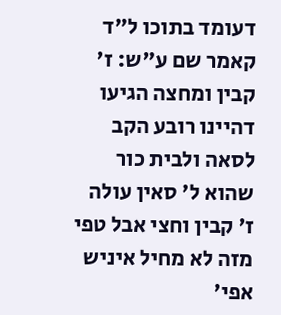דעומד בתוכו ל"ד קאמר שם ע"ש: ז' קבין ומחצה הגיעו דהיינו רובע הקב לסאה ולבית כור שהוא ל' סאין עולה ז' קבין וחצי אבל טפי מזה לא מחיל איניש אפי'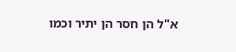א"ל הן חסר הן יתיר וכמו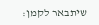שיתבאר לקמן: